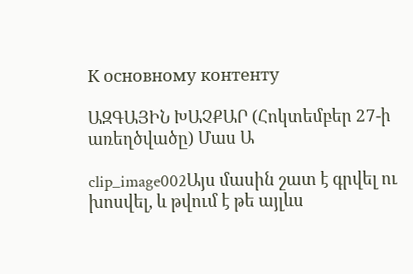К основному контенту

ԱԶԳԱՅԻՆ ԽԱՉՔԱՐ (Հոկտեմբեր 27-ի առեղծվածը) Մաս Ա

clip_image002Այս մասին շատ է գրվել ու խոսվել, և թվում է թե այլևս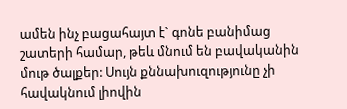ամեն ինչ բացահայտ է` գոնե բանիմաց շատերի համար, թեև մնում են բավականին մութ ծալքեր: Սույն քննախուզությունը չի հավակնում լիովին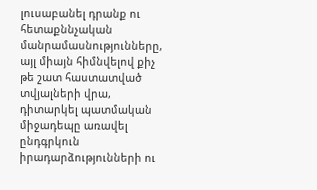լուսաբանել դրանք ու հետաքննչական մանրամասնությունները, այլ միայն հիմնվելով քիչ թե շատ հաստատված տվյալների վրա, դիտարկել պատմական միջադեպը առավել ընդգրկուն իրադարձությունների ու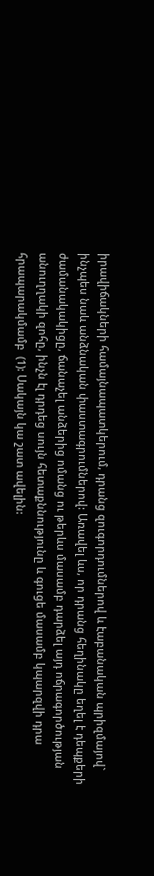իրավիճակների համայնապատկերում, դրանց զուգորդումներով և էաբանական պրիզմայով` ինչպես նաև անձնական փաստագրումներով: Առավել ևս, որ դրանց հեղինակը եղել է դեպքերի ժամանակակիցը, ճանաչել անձերից ոմանց ու թերևս մասամբ դարձել այդ ոճրագործության անուղղակի զոհը, ինչն էլ դրդեց սույն հետաքննությունը և գուցե մասամբ կպարզվի դրա հրապարակմամբ  (1): Սակայն կա շատ ավելին: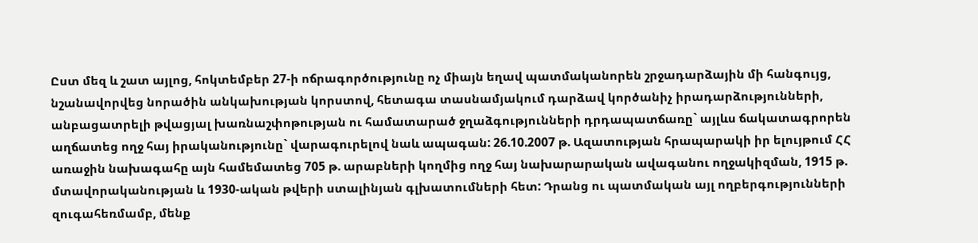Ըստ մեզ և շատ այլոց, հոկտեմբեր 27-ի ոճրագործությունը ոչ միայն եղավ պատմականորեն շրջադարձային մի հանգույց, նշանավորվեց նորածին անկախության կորստով, հետագա տասնամյակում դարձավ կործանիչ իրադարձությունների, անբացատրելի թվացյալ խառնաշփոթության ու համատարած ջղաձգությունների դրդապատճառը` այլևս ճակատագրորեն աղճատեց ողջ հայ իրականությունը` վարագուրելով նաև ապագան: 26.10.2007 թ. Ազատության հրապարակի իր ելույթում ՀՀ առաջին նախագահը այն համեմատեց 705 թ. արաբների կողմից ողջ հայ նախարարական ավագանու ողջակիզման, 1915 թ. մտավորականության և 1930-ական թվերի ստալինյան գլխատումների հետ: Դրանց ու պատմական այլ ողբերգությունների զուգահեռմամբ, մենք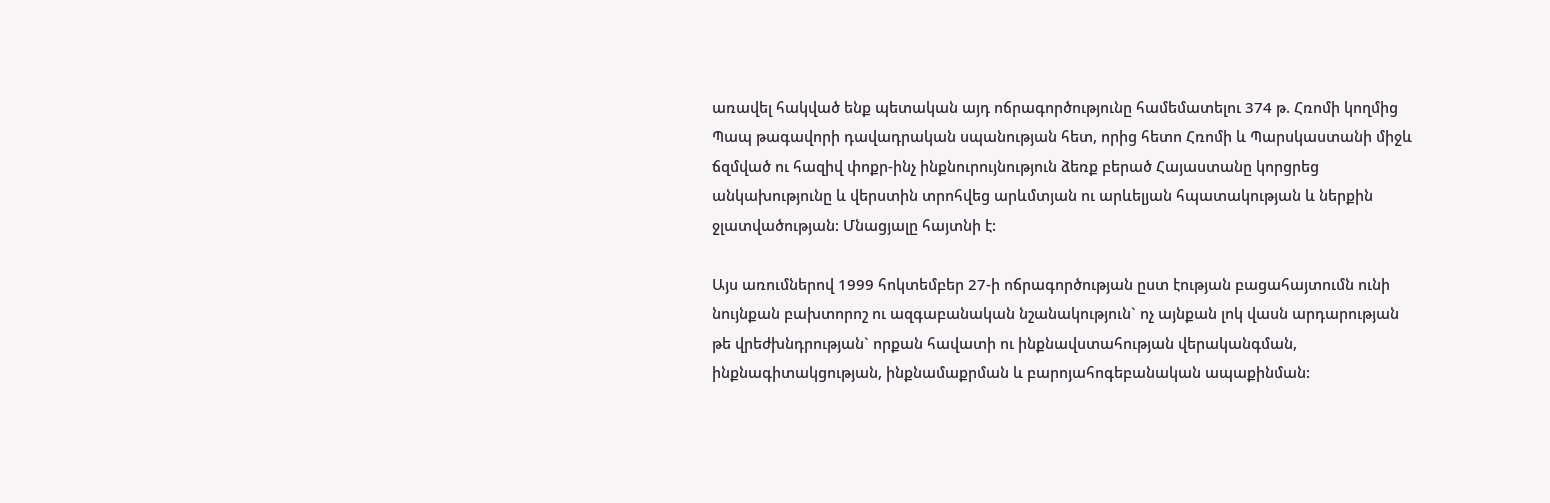առավել հակված ենք պետական այդ ոճրագործությունը համեմատելու 374 թ. Հռոմի կողմից Պապ թագավորի դավադրական սպանության հետ, որից հետո Հռոմի և Պարսկաստանի միջև ճզմված ու հազիվ փոքր-ինչ ինքնուրույնություն ձեռք բերած Հայաստանը կորցրեց անկախությունը և վերստին տրոհվեց արևմտյան ու արևելյան հպատակության և ներքին ջլատվածության: Մնացյալը հայտնի է:

Այս առումներով 1999 հոկտեմբեր 27-ի ոճրագործության ըստ էության բացահայտումն ունի նույնքան բախտորոշ ու ազգաբանական նշանակություն` ոչ այնքան լոկ վասն արդարության թե վրեժխնդրության` որքան հավատի ու ինքնավստահության վերականգման, ինքնագիտակցության, ինքնամաքրման և բարոյահոգեբանական ապաքինման: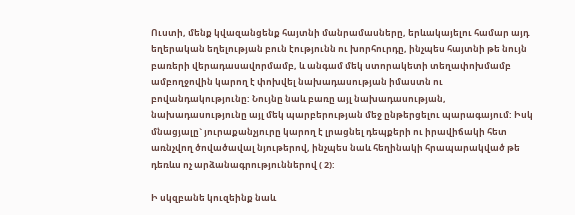Ուստի, մենք կվազանցենք հայտնի մանրամասները, երևակայելու համար այդ եղերական եղելության բուն էությունն ու խորհուրդը, ինչպես հայտնի թե նույն բառերի վերադասավորմամբ, և անգամ մեկ ստորակետի տեղափոխմամբ ամբողջովին կարող է փոխվել նախադասության իմաստն ու բովանդակությունը: Նույնը նաև բառը այլ նախադասության, նախադասությունը այլ մեկ պարբերության մեջ ընթերցելու պարագայում: Իսկ մնացյալը` յուրաքանչյուրը կարող է լրացնել դեպքերի ու իրավիճակի հետ առնչվող ծովածավալ նյութերով, ինչպես նաև հեղինակի հրապարակված թե դեռևս ոչ արձանագրություններով ( 2):

Ի սկզբանե կուզեինք նաև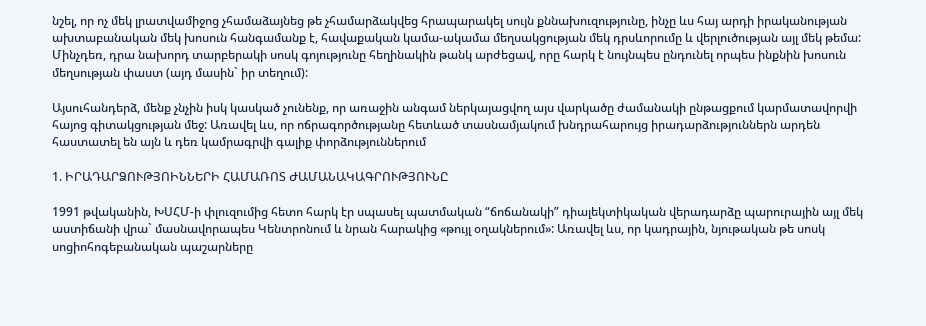նշել, որ ոչ մեկ լրատվամիջոց չհամաձայնեց թե չհամարձակվեց հրապարակել սույն քննախուզությունը, ինչը ևս հայ արդի իրականության ախտաբանական մեկ խոսուն հանգամանք է, հավաքական կամա-ակամա մեղսակցության մեկ դրսևորումը և վերլուծության այլ մեկ թեմա: Մինչդեռ, դրա նախորդ տարբերակի սոսկ գոյությունը հեղինակին թանկ արժեցավ, որը հարկ է նույնպես ընդունել որպես ինքնին խոսուն մեղսության փաստ (այդ մասին` իր տեղում):

Այսուհանդերձ, մենք չնչին իսկ կասկած չունենք, որ առաջին անգամ ներկայացվող այս վարկածը ժամանակի ընթացքում կարմատավորվի հայոց գիտակցության մեջ: Առավել ևս, որ ոճրագործությանը հետևած տասնամյակում խնդրահարույց իրադարձություններն արդեն հաստատել են այն և դեռ կամրագրվի գալիք փորձություններում

1. ԻՐԱԴԱՐՁՈՒԹՅՈԻՆՆԵՐԻ ՀԱՄԱՌՈՏ ԺԱՄԱՆԱԿԱԳՐՈՒԹՅՈՒՆԸ

1991 թվականին, ԽՍՀՄ-ի փլուզումից հետո հարկ էր սպասել պատմական “ճոճանակի” դիալեկտիկական վերադարձը պարուրային այլ մեկ աստիճանի վրա` մասնավորապես Կենտրոնում և նրան հարակից «թույլ օղակներում»: Առավել ևս, որ կադրային, նյութական թե սոսկ սոցիոհոգեբանական պաշարները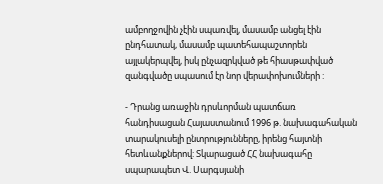ամբողջովին չէին սպառվել, մասամբ անցել էին ընդհատակ, մասամբ պատեհապաշտորեն այլակերպվել, իսկ ընչազրկված թե հիասթափված զանգվածը սպասում էր նոր վերափոխումների :

- Դրանց առաջին դրսևորման պատճառ հանդիսացան Հայաստանում 1996 թ. նախագահական տարակուսելի ընտրությունները, իրենց հայտնի հետևանքներով: Տկարացած ՀՀ նախագահը սպարապետ Վ. Սարգսյանի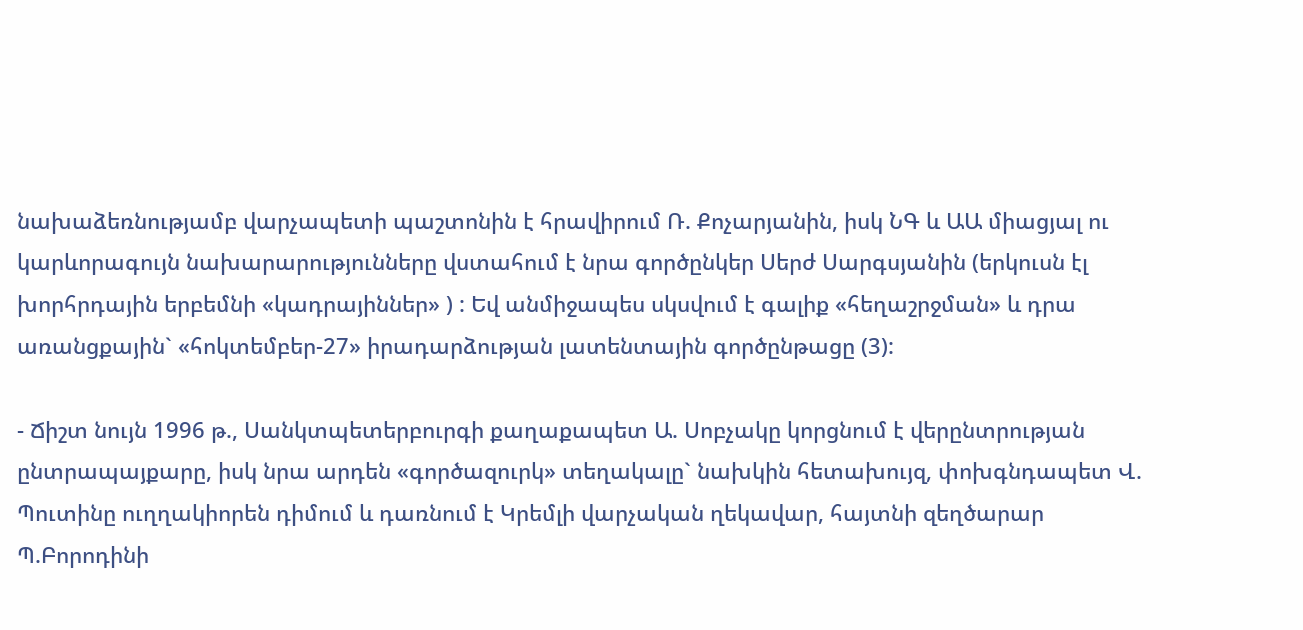նախաձեռնությամբ վարչապետի պաշտոնին է հրավիրում Ռ. Քոչարյանին, իսկ ՆԳ և ԱԱ միացյալ ու կարևորագույն նախարարությունները վստահում է նրա գործընկեր Սերժ Սարգսյանին (երկուսն էլ խորհրդային երբեմնի «կադրայիններ» ) : Եվ անմիջապես սկսվում է գալիք «հեղաշրջման» և դրա առանցքային` «հոկտեմբեր-27» իրադարձության լատենտային գործընթացը (3):

- Ճիշտ նույն 1996 թ., Սանկտպետերբուրգի քաղաքապետ Ա. Սոբչակը կորցնում է վերընտրության ընտրապայքարը, իսկ նրա արդեն «գործազուրկ» տեղակալը` նախկին հետախույզ, փոխգնդապետ Վ. Պուտինը ուղղակիորեն դիմում և դառնում է Կրեմլի վարչական ղեկավար, հայտնի զեղծարար Պ.Բորոդինի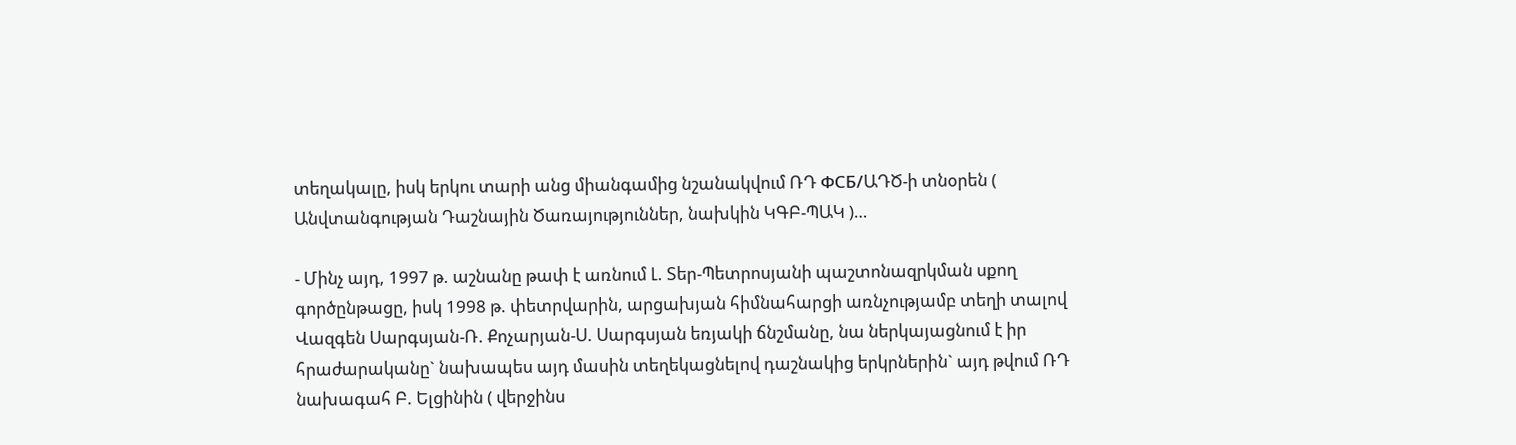տեղակալը, իսկ երկու տարի անց միանգամից նշանակվում ՌԴ ФСБ/ԱԴԾ-ի տնօրեն ( Անվտանգության Դաշնային Ծառայություններ, նախկին ԿԳԲ-ՊԱԿ )…

- Մինչ այդ, 1997 թ. աշնանը թափ է առնում Լ. Տեր-Պետրոսյանի պաշտոնազրկման սքող գործընթացը, իսկ 1998 թ. փետրվարին, արցախյան հիմնահարցի առնչությամբ տեղի տալով Վազգեն Սարգսյան-Ռ. Քոչարյան-Ս. Սարգսյան եռյակի ճնշմանը, նա ներկայացնում է իր հրաժարականը` նախապես այդ մասին տեղեկացնելով դաշնակից երկրներին` այդ թվում ՌԴ նախագահ Բ. Ելցինին ( վերջինս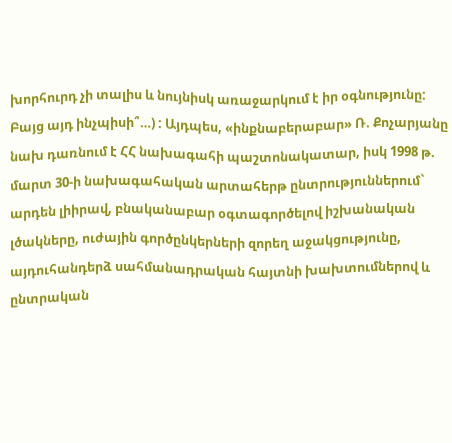խորհուրդ չի տալիս և նույնիսկ առաջարկում է իր օգնությունը: Բայց այդ ինչպիսի՞…) : Այդպես, «ինքնաբերաբար» Ռ. Քոչարյանը նախ դառնում է ՀՀ նախագահի պաշտոնակատար, իսկ 1998 թ. մարտ 30-ի նախագահական արտահերթ ընտրություններում` արդեն լիիրավ, բնականաբար օգտագործելով իշխանական լծակները, ուժային գործընկերների զորեղ աջակցությունը, այդուհանդերձ սահմանադրական հայտնի խախտումներով և ընտրական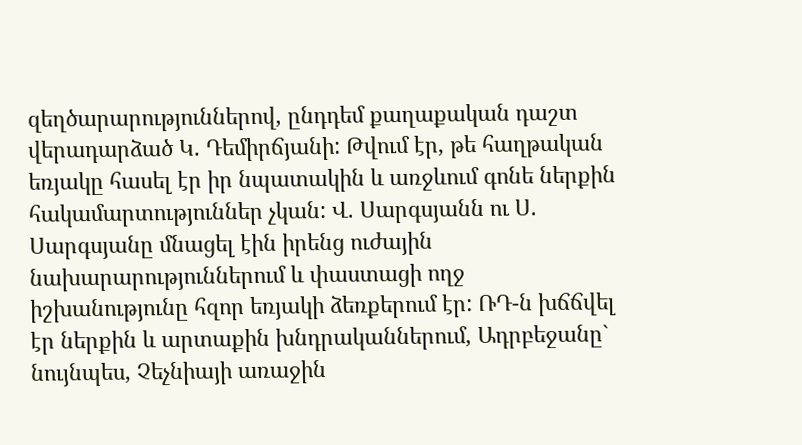զեղծարարություններով, ընդդեմ քաղաքական դաշտ վերադարձած Կ. Դեմիրճյանի: Թվում էր, թե հաղթական եռյակը հասել էր իր նպատակին և առջևում գոնե ներքին հակամարտություններ չկան: Վ. Սարգսյանն ու Ս. Սարգսյանը մնացել էին իրենց ուժային նախարարություններում և փաստացի ողջ իշխանությունը հզոր եռյակի ձեռքերում էր: ՌԴ-ն խճճվել էր ներքին և արտաքին խնդրականներում, Ադրբեջանը` նույնպես, Չեչնիայի առաջին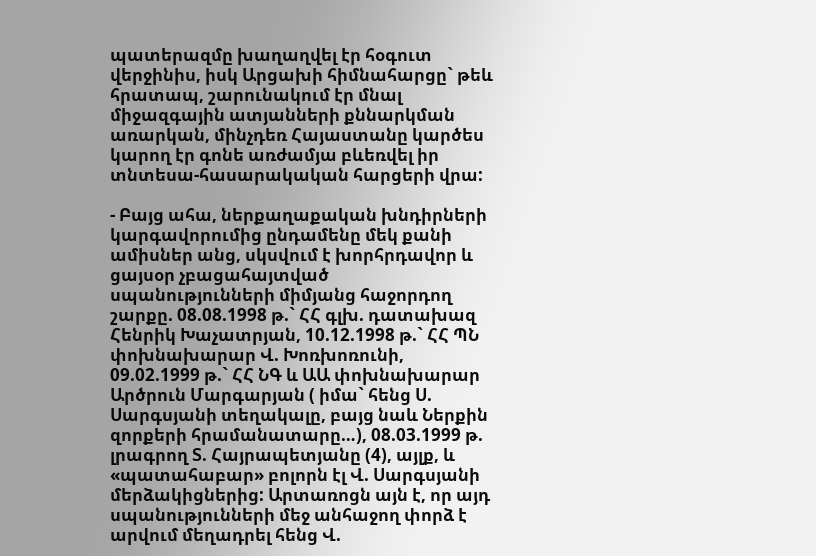պատերազմը խաղաղվել էր հօգուտ վերջինիս, իսկ Արցախի հիմնահարցը` թեև
հրատապ, շարունակում էր մնալ միջազգային ատյանների քննարկման առարկան, մինչդեռ Հայաստանը կարծես կարող էր գոնե առժամյա բևեռվել իր տնտեսա-հասարակական հարցերի վրա:

- Բայց ահա, ներքաղաքական խնդիրների կարգավորումից ընդամենը մեկ քանի ամիսներ անց, սկսվում է խորհրդավոր և ցայսօր չբացահայտված սպանությունների միմյանց հաջորդող շարքը. 08.08.1998 թ.` ՀՀ գլխ. դատախազ Հենրիկ Խաչատրյան, 10.12.1998 թ.` ՀՀ ՊՆ փոխնախարար Վ. Խոռխոռունի, 09.02.1999 թ.` ՀՀ ՆԳ և ԱԱ փոխնախարար Արծրուն Մարգարյան ( իմա` հենց Ս. Սարգսյանի տեղակալը, բայց նաև Ներքին զորքերի հրամանատարը…), 08.03.1999 թ. լրագրող Տ. Հայրապետյանը (4), այլք, և «պատահաբար» բոլորն էլ Վ. Սարգսյանի մերձակիցներից: Արտառոցն այն է, որ այդ սպանությունների մեջ անհաջող փորձ է արվում մեղադրել հենց Վ.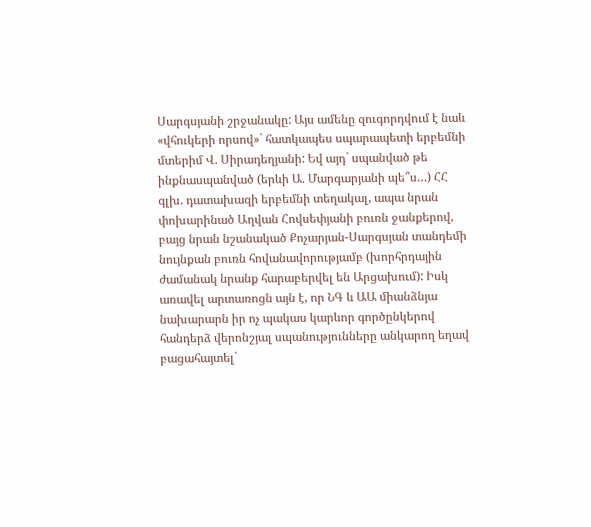Սարգսյանի շրջանակը: Այս ամենը զուգորդվում է նաև «վհուկերի որսով»` հատկապես սպարապետի երբեմնի մտերիմ Վ. Սիրադեղյանի: Եվ այդ` սպանված թե ինքնասպանված (երևի Ա. Մարգարյանի պե՞ս…) ՀՀ գլխ. դատախազի երբեմնի տեղակալ, ապա նրան փոխարինած Աղվան Հովսեփյանի բուռն ջանքերով, բայց նրան նշանակած Քոչարյան-Սարգսյան տանդեմի նույնքան բուռն հովանավորությամբ (խորհրդային ժամանակ նրանք հարաբերվել են Արցախում): Իսկ առավել արտառոցն այն է, որ ՆԳ և ԱԱ միանձնյա նախարարն իր ոչ պակաս կարևոր գործընկերով հանդերձ վերոնշյալ սպանությունները անկարող եղավ բացահայտել`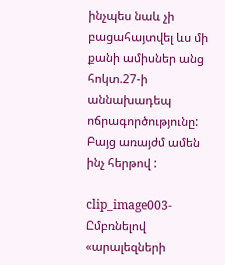ինչպես նաև չի բացահայտվել ևս մի քանի ամիսներ անց հոկտ.27-ի աննախադեպ ոճրագործությունը: Բայց առայժմ ամեն ինչ հերթով :

clip_image003- Ըմբռնելով «արալեզների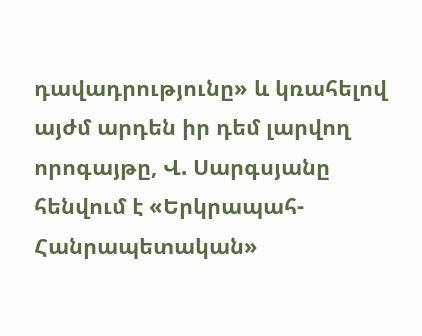դավադրությունը» և կռահելով այժմ արդեն իր դեմ լարվող որոգայթը, Վ. Սարգսյանը հենվում է «Երկրապահ-Հանրապետական»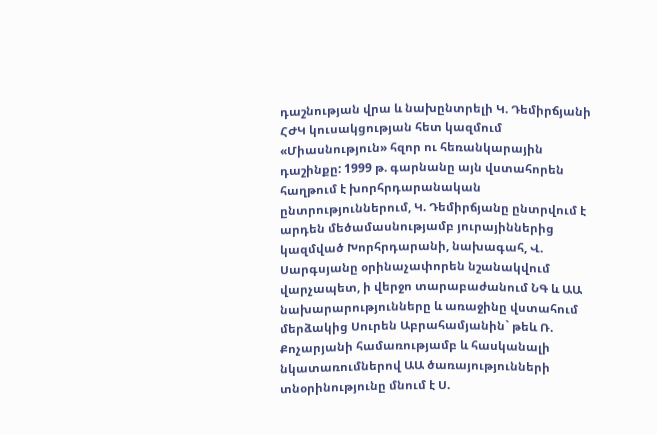դաշնության վրա և նախընտրելի Կ. Դեմիրճյանի ՀԺԿ կուսակցության հետ կազմում «Միասնություն» հզոր ու հեռանկարային դաշինքը: 1999 թ. գարնանը այն վստահորեն հաղթում է խորհրդարանական ընտրություններում, Կ. Դեմիրճյանը ընտրվում է արդեն մեծամասնությամբ յուրայիններից կազմված Խորհրդարանի, նախագահ, Վ. Սարգսյանը օրինաչափորեն նշանակվում վարչապետ, ի վերջո տարաբաժանում ՆԳ և ԱԱ նախարարությունները և առաջինը վստահում մերձակից Սուրեն Աբրահամյանին` թեև Ռ. Քոչարյանի համառությամբ և հասկանալի նկատառումներով ԱԱ ծառայությունների տնօրինությունը մնում է Ս.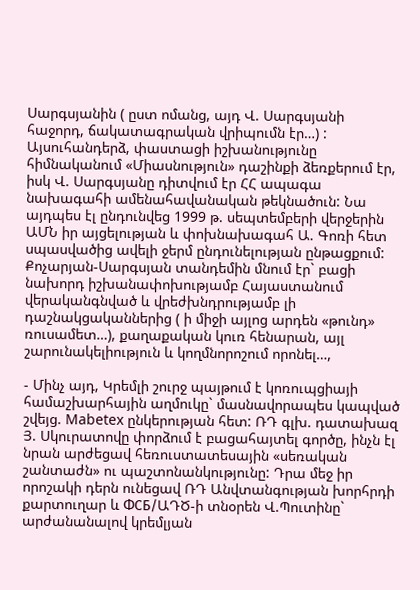Սարգսյանին ( ըստ ոմանց, այդ Վ. Սարգսյանի հաջորդ, ճակատագրական վրիպումն էր…) : Այսուհանդերձ, փաստացի իշխանությունը հիմնականում «Միասնություն» դաշինքի ձեռքերում էր, իսկ Վ. Սարգսյանը դիտվում էր ՀՀ ապագա նախագահի ամենահավանական թեկնածուն: Նա այդպես էլ ընդունվեց 1999 թ. սեպտեմբերի վերջերին ԱՄՆ իր այցելության և փոխնախագահ Ա. Գոռի հետ սպասվածից ավելի ջերմ ընդունելության ընթացքում:
Քոչարյան-Սարգսյան տանդեմին մնում էր` բացի նախորդ իշխանափոխությամբ Հայաստանում վերականգնված և վրեժխնդրությամբ լի դաշնակցականներից ( ի միջի այլոց արդեն «թունդ» ռուսամետ…), քաղաքական կուռ հենարան, այլ շարունակելիություն և կողմնորոշում որոնել…,

- Մինչ այդ, Կրեմլի շուրջ պայթում է կոռուպցիայի համաշխարհային աղմուկը` մասնավորապես կապված շվեյց. Mabetex ընկերության հետ: ՌԴ գլխ. դատախազ Յ. Սկուրատովը փորձում է բացահայտել գործը, ինչն էլ նրան արժեցավ հեռուստատեսային «սեռական շանտաժն» ու պաշտոնանկությունը: Դրա մեջ իր որոշակի դերն ունեցավ ՌԴ Անվտանգության խորհրդի քարտուղար և ФСБ/ԱԴԾ-ի տնօրեն Վ.Պուտինը` արժանանալով կրեմլյան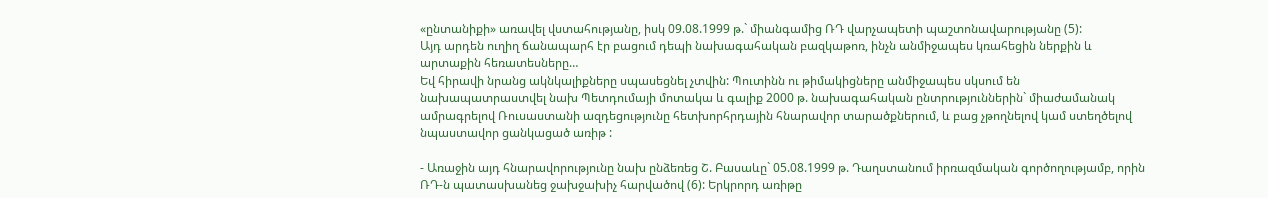«ընտանիքի» առավել վստահությանը, իսկ 09.08.1999 թ.` միանգամից ՌԴ վարչապետի պաշտոնավարությանը (5):
Այդ արդեն ուղիղ ճանապարհ էր բացում դեպի նախագահական բազկաթոռ, ինչն անմիջապես կռահեցին ներքին և արտաքին հեռատեսները…
Եվ հիրավի նրանց ակնկալիքները սպասեցնել չտվին: Պուտինն ու թիմակիցները անմիջապես սկսում են նախապատրաստվել նախ Պետդումայի մոտակա և գալիք 2000 թ. նախագահական ընտրություններին` միաժամանակ ամրագրելով Ռուսաստանի ազդեցությունը հետխորհրդային հնարավոր տարածքներում, և բաց չթողնելով կամ ստեղծելով նպաստավոր ցանկացած առիթ :

- Առաջին այդ հնարավորությունը նախ ընձեռեց Շ. Բասաևը` 05.08.1999 թ. Դաղստանում իրռազմական գործողությամբ, որին ՌԴ-ն պատասխանեց ջախջախիչ հարվածով (6): Երկրորդ առիթը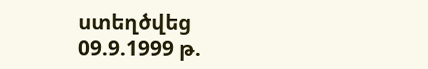ստեղծվեց 09.9.1999 թ.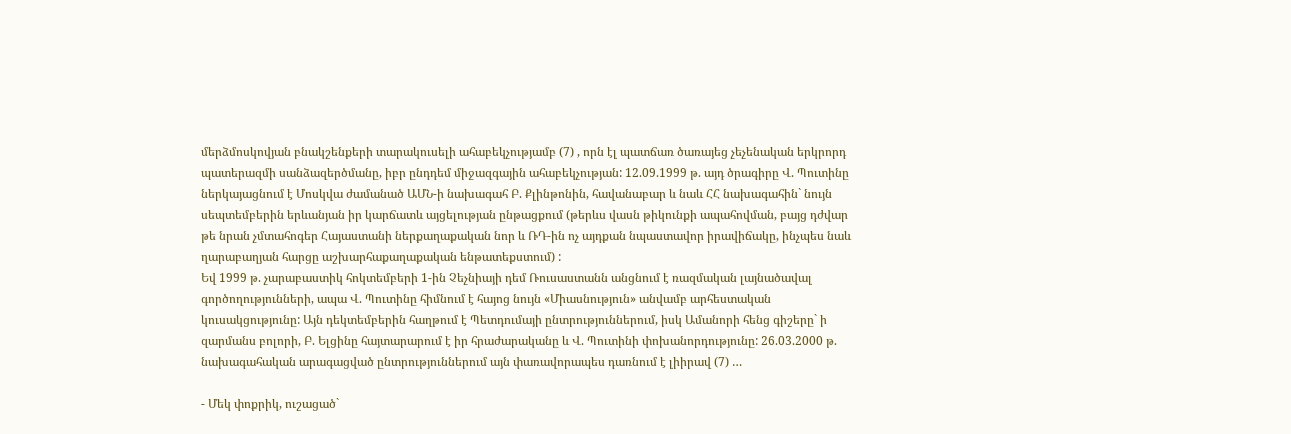մերձմոսկովյան բնակշենքերի տարակուսելի ահաբեկչությամբ (7) , որն էլ պատճառ ծառայեց չեչենական երկրորդ պատերազմի սանձազերծմանը, իբր ընդդեմ միջազգային ահաբեկչության: 12.09.1999 թ. այդ ծրագիրը Վ. Պուտինը ներկայացնում է Մոսկվա ժամանած ԱՄՆ-ի նախագահ Բ. Քլինթոնին, հավանաբար և նաև ՀՀ նախագահին` նույն սեպտեմբերին երևանյան իր կարճատև այցելության ընթացքում (թերևս վասն թիկունքի ապահովման, բայց դժվար թե նրան չմտահոգեր Հայաստանի ներքաղաքական նոր և ՌԴ-ին ոչ այդքան նպաստավոր իրավիճակը, ինչպես նաև ղարաբաղյան հարցը աշխարհաքաղաքական ենթատեքստում) :
Եվ 1999 թ. չարաբաստիկ հոկտեմբերի 1-ին Չեչնիայի դեմ Ռուսաստանն անցնում է ռազմական լայնածավալ գործողությունների, ապա Վ. Պուտինը հիմնում է հայոց նույն «Միասնություն» անվամբ արհեստական կուսակցությունը: Այն դեկտեմբերին հաղթում է Պետդումայի ընտրություններում, իսկ Ամանորի հենց գիշերը` ի զարմանս բոլորի, Բ. Ելցինը հայտարարում է իր հրաժարականը և Վ. Պուտինի փոխանորդությունը: 26.03.2000 թ. նախագահական արագացված ընտրություններում այն փառավորապես դառնում է լիիրավ (7) …

- Մեկ փոքրիկ, ուշացած`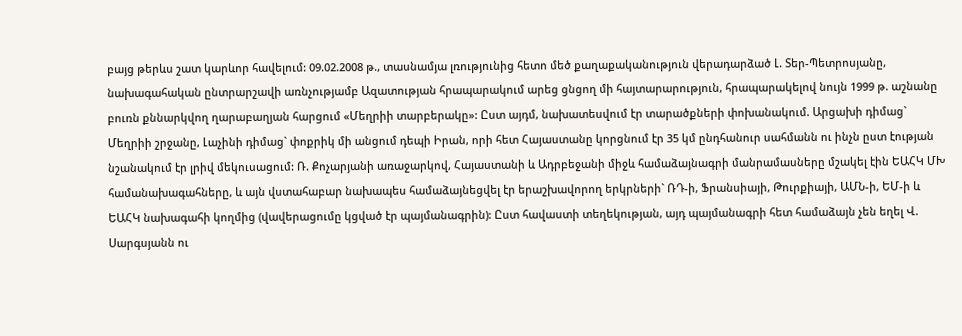բայց թերևս շատ կարևոր հավելում: 09.02.2008 թ., տասնամյա լռությունից հետո մեծ քաղաքականություն վերադարձած Լ. Տեր-Պետրոսյանը, նախագահական ընտրարշավի առնչությամբ Ազատության հրապարակում արեց ցնցող մի հայտարարություն, հրապարակելով նույն 1999 թ. աշնանը բուռն քննարկվող ղարաբաղյան հարցում «Մեղրիի տարբերակը»: Ըստ այդմ, նախատեսվում էր տարածքների փոխանակում. Արցախի դիմաց` Մեղրիի շրջանը, Լաչինի դիմաց` փոքրիկ մի անցում դեպի Իրան, որի հետ Հայաստանը կորցնում էր 35 կմ ընդհանուր սահմանն ու ինչն ըստ էության նշանակում էր լրիվ մեկուսացում: Ռ. Քոչարյանի առաջարկով, Հայաստանի և Ադրբեջանի միջև համաձայնագրի մանրամասները մշակել էին ԵԱՀԿ ՄԽ համանախագահները, և այն վստահաբար նախապես համաձայնեցվել էր երաշխավորող երկրների` ՌԴ-ի, Ֆրանսիայի, Թուրքիայի, ԱՄՆ-ի, ԵՄ-ի և ԵԱՀԿ նախագահի կողմից (վավերացումը կցված էր պայմանագրին): Ըստ հավաստի տեղեկության, այդ պայմանագրի հետ համաձայն չեն եղել Վ. Սարգսյանն ու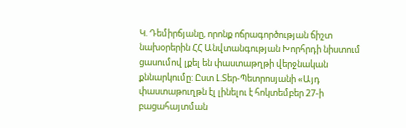Կ. Դեմիրճյանը, որոնք ոճրագործության ճիշտ նախօրերին ՀՀ Անվտանգության Խորհրդի նիստում ցասումով լքել են փաստաթղթի վերջնական քննարկումը: Ըստ Լ.Տեր-Պետրոսյանի «Այդ փաստաթուղթն էլ լինելու է հոկտեմբեր 27-ի բացահայտման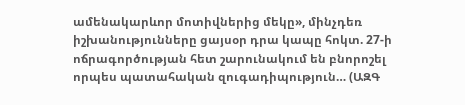ամենակարևոր մոտիվներից մեկը», մինչդեռ իշխանությունները ցայսօր դրա կապը հոկտ. 27-ի ոճրագործության հետ շարունակում են բնորոշել որպես պատահական զուգադիպություն… (ԱԶԳ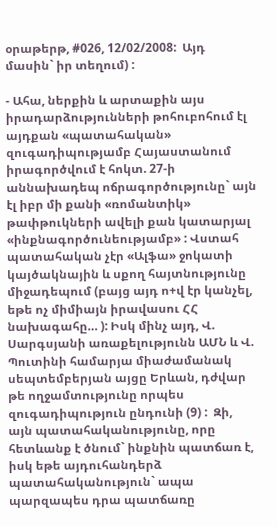օրաթերթ, #026, 12/02/2008:  Այդ մասին` իր տեղում) :

- Ահա, ներքին և արտաքին այս իրադարձությունների թոհուբոհում էլ այդքան «պատահական» զուգադիպությամբ Հայաստանում իրագործվում է հոկտ. 27-ի աննախադեպ ոճրագործությունը` այն էլ իբր մի քանի «ռոմանտիկ» թափթուկների ավելի քան կատարյալ «ինքնագործունեությամբ» : Վստահ պատահական չէր «Ալֆա» ջոկատի կայծակնային և սքող հայտնությունը միջադեպում (բայց այդ ո+վ էր կանչել, եթե ոչ միմիայն իրավասու ՀՀ նախագահը… ): Իսկ մինչ այդ, Վ. Սարգսյանի առաքելությունն ԱՄՆ և Վ. Պուտինի համարյա միաժամանակ սեպտեմբերյան այցը Երևան, դժվար թե ողջամտությունը որպես զուգադիպություն ընդունի (9) :  Զի, այն պատահականությունը, որը հետևանք է ծնում` ինքնին պատճառ է, իսկ եթե այդուհանդերձ պատահականություն` ապա պարզապես դրա պատճառը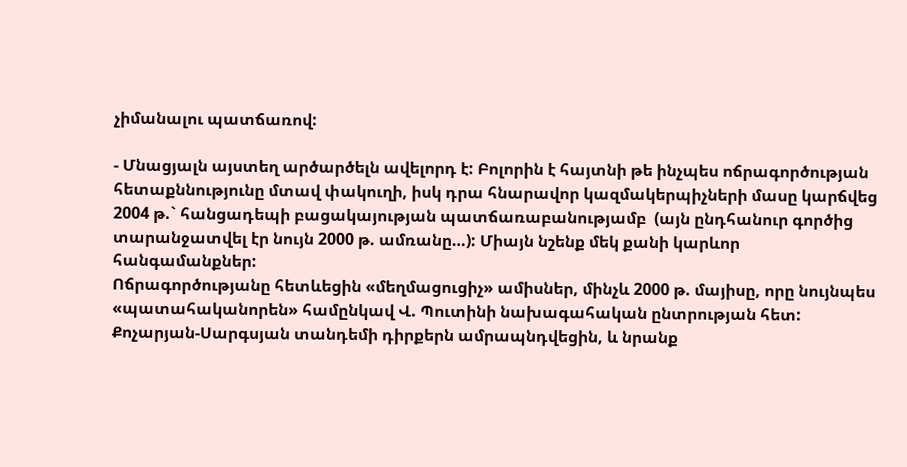չիմանալու պատճառով:

- Մնացյալն այստեղ արծարծելն ավելորդ է: Բոլորին է հայտնի թե ինչպես ոճրագործության հետաքննությունը մտավ փակուղի, իսկ դրա հնարավոր կազմակերպիչների մասը կարճվեց 2004 թ.` հանցադեպի բացակայության պատճառաբանությամբ  (այն ընդհանուր գործից
տարանջատվել էր նույն 2000 թ. ամռանը…): Միայն նշենք մեկ քանի կարևոր հանգամանքներ:
Ոճրագործությանը հետևեցին «մեղմացուցիչ» ամիսներ, մինչև 2000 թ. մայիսը, որը նույնպես «պատահականորեն» համընկավ Վ. Պուտինի նախագահական ընտրության հետ: Քոչարյան-Սարգսյան տանդեմի դիրքերն ամրապնդվեցին, և նրանք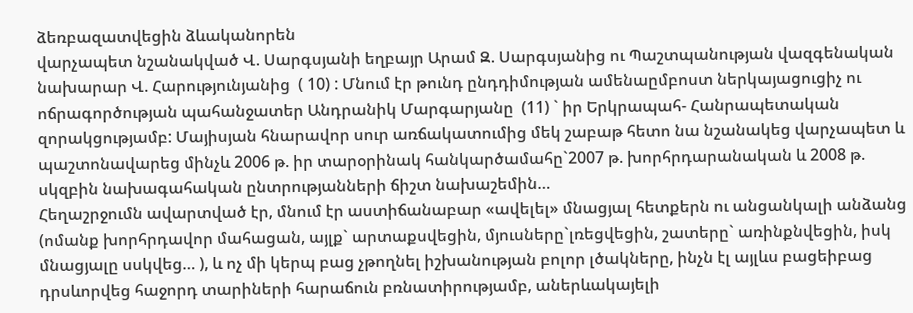ձեռբազատվեցին ձևականորեն
վարչապետ նշանակված Վ. Սարգսյանի եղբայր Արամ Զ. Սարգսյանից ու Պաշտպանության վազգենական նախարար Վ. Հարությունյանից  ( 10) : Մնում էր թունդ ընդդիմության ամենաըմբոստ ներկայացուցիչ ու ոճրագործության պահանջատեր Անդրանիկ Մարգարյանը  (11) ` իր Երկրապահ- Հանրապետական զորակցությամբ: Մայիսյան հնարավոր սուր առճակատումից մեկ շաբաթ հետո նա նշանակեց վարչապետ և պաշտոնավարեց մինչև 2006 թ. իր տարօրինակ հանկարծամահը`2007 թ. խորհրդարանական և 2008 թ. սկզբին նախագահական ընտրությանների ճիշտ նախաշեմին…
Հեղաշրջումն ավարտված էր, մնում էր աստիճանաբար «ավելել» մնացյալ հետքերն ու անցանկալի անձանց (ոմանք խորհրդավոր մահացան, այլք` արտաքսվեցին, մյուսները`լռեցվեցին, շատերը` առինքնվեցին, իսկ մնացյալը սսկվեց… ), և ոչ մի կերպ բաց չթողնել իշխանության բոլոր լծակները, ինչն էլ այլևս բացեիբաց դրսևորվեց հաջորդ տարիների հարաճուն բռնատիրությամբ, աներևակայելի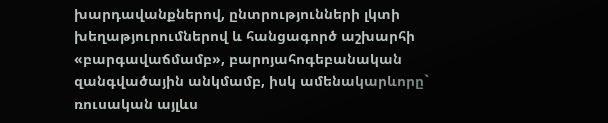խարդավանքներով, ընտրությունների լկտի խեղաթյուրումներով և հանցագործ աշխարհի «բարգավաճմամբ», բարոյահոգեբանական զանգվածային անկմամբ, իսկ ամենակարևորը` ռուսական այլևս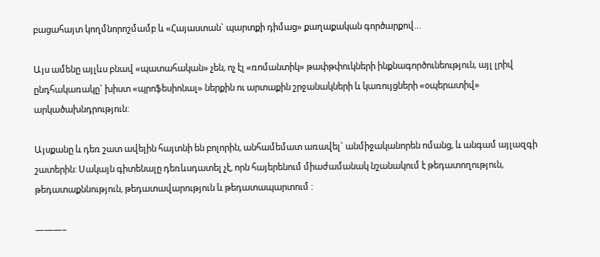բացահայտ կողմնորոշմամբ և «Հայաստան` պարտքի դիմաց» քաղաքական գործարքով…

Այս ամենը այլևս բնավ «պատահական» չեն, ոչ էլ «ռոմանտիկ» թափթփուկների ինքնագործունեություն, այլ լրիվ ընդհակառակը` խիստ «պրոֆեսիոնալ» ներքին ու արտաքին շրջանակների և կառույցների «օպերատիվ» արկածախնդրություն:

Այսքանը և դեռ շատ ավելին հայտնի են բոլորին, անհամեմատ առավել` անմիջականորեն ոմանց, և անգամ այլազգի շատերին: Սակայն գիտենալը դեռևսդատել չէ, որն հայերենում միաժամանակ նշանակում է թեդատողություն, թեդատաքննություն, թեդատավարություն և թեդատապարտում :

———–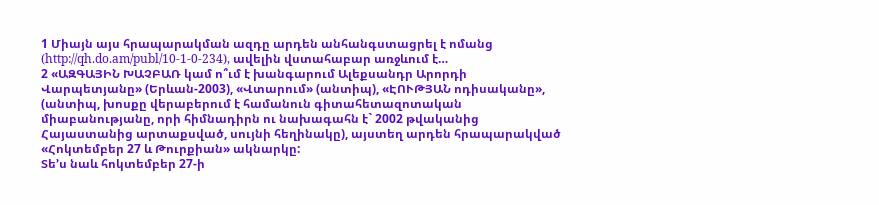1 Միայն այս հրապարակման ազդը արդեն անհանգստացրել է ոմանց (http://qh.do.am/publ/10-1-0-234), ավելին վստահաբար առջևում է…
2 «ԱԶԳԱՅԻՆ ԽԱՉԲԱՌ կամ ո՞ւմ է խանգարում Ալեքսանդր Արորդի Վարպետյանը» (Երևան-2003), «Վտարում» (անտիպ), «ԷՈՒԹՅԱՆ ոդիսականը», (անտիպ, խոսքը վերաբերում է համանուն գիտահետազոտական միաբանությանը, որի հիմնադիրն ու նախագահն է` 2002 թվականից Հայաստանից արտաքսված, սույնի հեղինակը), այստեղ արդեն հրապարակված «Հոկտեմբեր 27 և Թուրքիան» ակնարկը:
Տե’ս նաև հոկտեմբեր 27-ի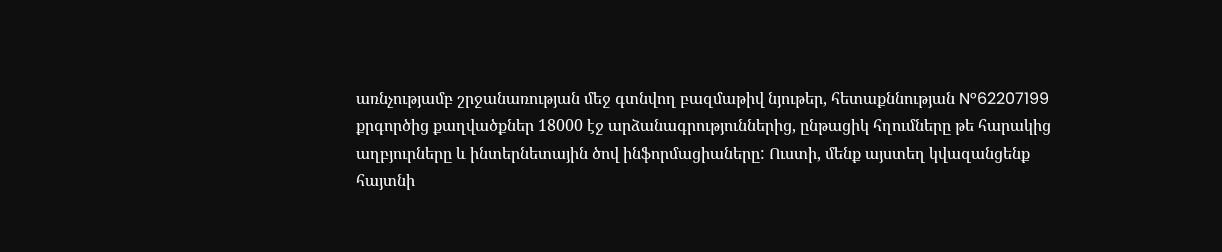առնչությամբ շրջանառության մեջ գտնվող բազմաթիվ նյութեր, հետաքննության N°62207199 քրգործից քաղվածքներ 18000 էջ արձանագրություններից, ընթացիկ հղումները թե հարակից աղբյուրները և ինտերնետային ծով ինֆորմացիաները: Ուստի, մենք այստեղ կվազանցենք հայտնի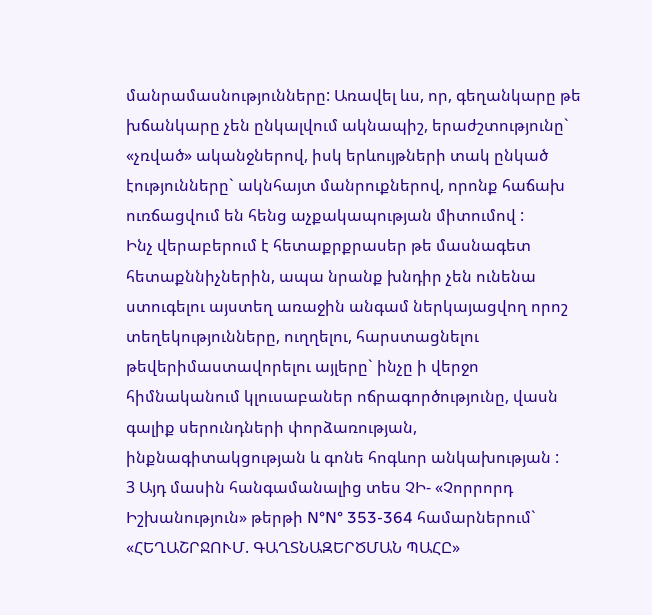մանրամասնությունները: Առավել ևս, որ, գեղանկարը թե խճանկարը չեն ընկալվում ակնապիշ, երաժշտությունը` «չռված» ականջներով, իսկ երևույթների տակ ընկած էությունները` ակնհայտ մանրուքներով, որոնք հաճախ ուռճացվում են հենց աչքակապության միտումով :
Ինչ վերաբերում է հետաքրքրասեր թե մասնագետ հետաքննիչներին, ապա նրանք խնդիր չեն ունենա ստուգելու այստեղ առաջին անգամ ներկայացվող որոշ տեղեկությունները, ուղղելու, հարստացնելու թեվերիմաստավորելու այլերը` ինչը ի վերջո հիմնականում կլուսաբաներ ոճրագործությունը, վասն գալիք սերունդների փորձառության, ինքնագիտակցության և գոնե հոգևոր անկախության :
3 Այդ մասին հանգամանալից տես ՉԻ- «Չորրորդ Իշխանություն» թերթի N°N° 353-364 համարներում` «ՀԵՂԱՇՐՋՈՒՄ. ԳԱՂՏՆԱԶԵՐԾՄԱՆ ՊԱՀԸ»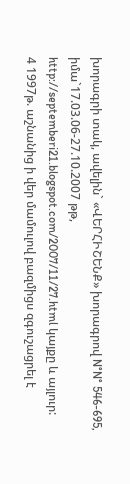խորագրի տակ, ավելին` «ՎԵՐՀԻՇԵՆՔ» խորագրով N°N° 546-695, իմա`17.03.06-27.10.2007 թթ, http://septemberi21.blogspot.com/2007/11/27.html կայքը և այլուր:
4 1997թ. աշնանից ի վեր մամուլով բազմիցս զգուշացրել է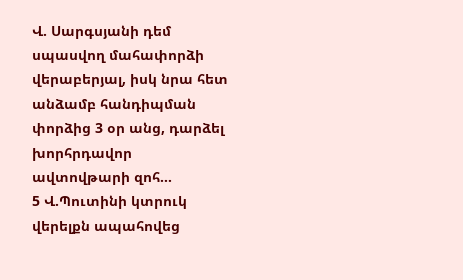Վ. Սարգսյանի դեմ սպասվող մահափորձի վերաբերյալ, իսկ նրա հետ անձամբ հանդիպման փորձից 3 օր անց, դարձել խորհրդավոր ավտովթարի զոհ…
5 Վ.Պուտինի կտրուկ վերելքն ապահովեց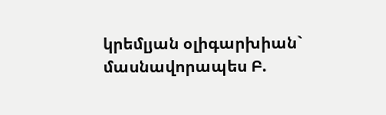կրեմլյան օլիգարխիան` մասնավորապես Բ.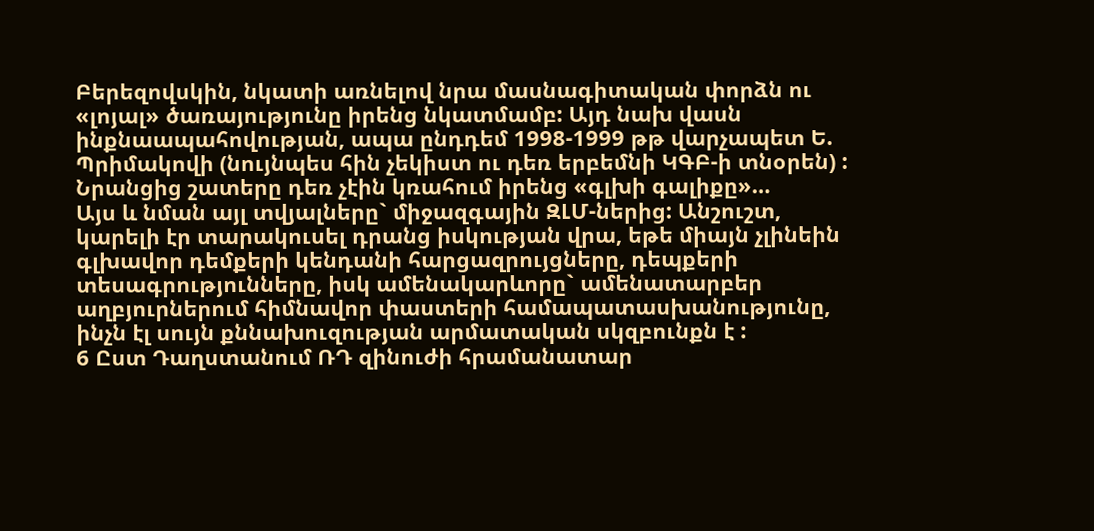Բերեզովսկին, նկատի առնելով նրա մասնագիտական փորձն ու «լոյալ» ծառայությունը իրենց նկատմամբ: Այդ նախ վասն ինքնաապահովության, ապա ընդդեմ 1998-1999 թթ վարչապետ Ե. Պրիմակովի (նույնպես հին չեկիստ ու դեռ երբեմնի ԿԳԲ-ի տնօրեն) : Նրանցից շատերը դեռ չէին կռահում իրենց «գլխի գալիքը»…
Այս և նման այլ տվյալները` միջազգային ԶԼՄ-ներից: Անշուշտ, կարելի էր տարակուսել դրանց իսկության վրա, եթե միայն չլինեին գլխավոր դեմքերի կենդանի հարցազրույցները, դեպքերի տեսագրությունները, իսկ ամենակարևորը` ամենատարբեր աղբյուրներում հիմնավոր փաստերի համապատասխանությունը, ինչն էլ սույն քննախուզության արմատական սկզբունքն է :
6 Ըստ Դաղստանում ՌԴ զինուժի հրամանատար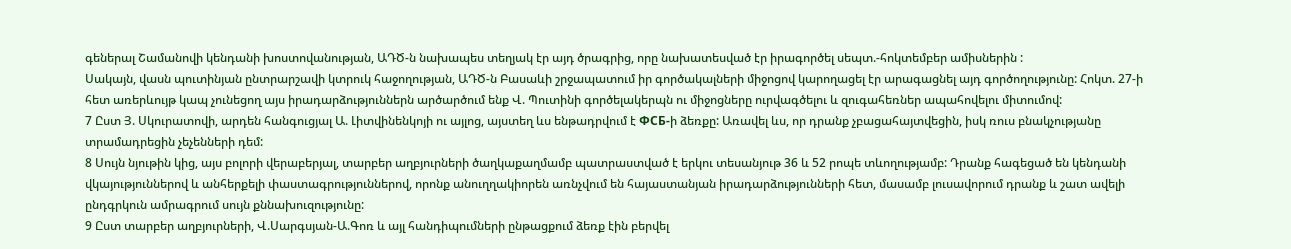գեներալ Շամանովի կենդանի խոստովանության, ԱԴԾ-ն նախապես տեղյակ էր այդ ծրագրից, որը նախատեսված էր իրագործել սեպտ.-հոկտեմբեր ամիսներին :
Սակայն, վասն պուտինյան ընտրարշավի կտրուկ հաջողության, ԱԴԾ-ն Բասաևի շրջապատում իր գործակալների միջոցով կարողացել էր արագացնել այդ գործողությունը: Հոկտ. 27-ի հետ առերևույթ կապ չունեցող այս իրադարձություններն արծարծում ենք Վ. Պուտինի գործելակերպն ու միջոցները ուրվագծելու և զուգահեռներ ապահովելու միտումով:
7 Ըստ Յ. Սկուրատովի, արդեն հանգուցյալ Ա. Լիտվինենկոյի ու այլոց, այստեղ ևս ենթադրվում է ФСБ-ի ձեռքը: Առավել ևս, որ դրանք չբացահայտվեցին, իսկ ռուս բնակչությանը տրամադրեցին չեչենների դեմ:
8 Սույն նյութին կից, այս բոլորի վերաբերյալ, տարբեր աղբյուրների ծաղկաքաղմամբ պատրաստված է երկու տեսանյութ 36 և 52 րոպե տևողությամբ: Դրանք հագեցած են կենդանի վկայություններով և անհերքելի փաստագրություններով, որոնք անուղղակիորեն առնչվում են հայաստանյան իրադարձությունների հետ, մասամբ լուսավորում դրանք և շատ ավելի ընդգրկուն ամրագրում սույն քննախուզությունը:
9 Ըստ տարբեր աղբյուրների, Վ.Սարգսյան-Ա.Գոռ և այլ հանդիպումների ընթացքում ձեռք էին բերվել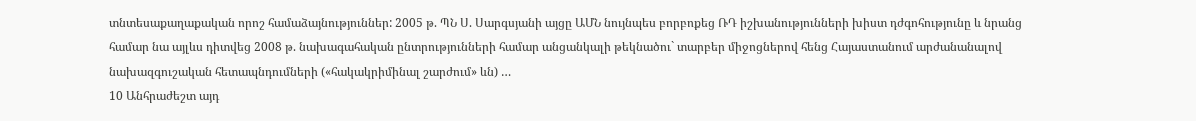տնտեսաքաղաքական որոշ համաձայնություններ: 2005 թ. ՊՆ Ս. Սարգսյանի այցը ԱՄՆ նույնպես բորբոքեց ՌԴ իշխանությունների խիստ դժգոհությունը և նրանց համար նա այլևս դիտվեց 2008 թ. նախագահական ընտրությունների համար անցանկալի թեկնածու` տարբեր միջոցներով հենց Հայաստանում արժանանալով նախազգուշական հետապնդումների («հակակրիմինալ շարժում» ևն) …
10 Անհրաժեշտ այդ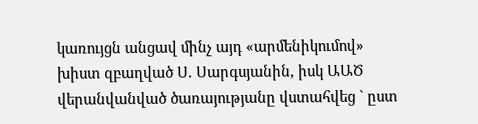կառույցն անցավ մինչ այդ «արմենիկումով» խիստ զբաղված Ս. Սարգսյանին, իսկ ԱԱԾ վերանվանված ծառայությանը վստահվեց ` ըստ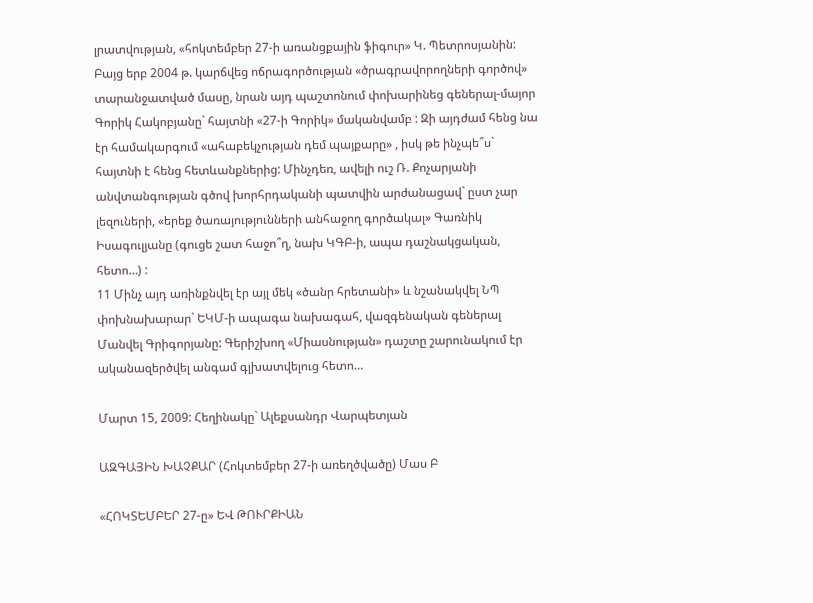լրատվության, «հոկտեմբեր 27-ի առանցքային ֆիգուր» Կ. Պետրոսյանին: Բայց երբ 2004 թ. կարճվեց ոճրագործության «ծրագրավորողների գործով» տարանջատված մասը, նրան այդ պաշտոնում փոխարինեց գեներալ-մայոր Գորիկ Հակոբյանը` հայտնի «27-ի Գորիկ» մականվամբ : Զի այդժամ հենց նա էր համակարգում «ահաբեկչության դեմ պայքարը» , իսկ թե ինչպե՞ս` հայտնի է հենց հետևանքներից: Մինչդեռ, ավելի ուշ Ռ. Քոչարյանի անվտանգության գծով խորհրդականի պատվին արժանացավ` ըստ չար լեզուների, «երեք ծառայությունների անհաջող գործակալ» Գառնիկ Իսագուլյանը (գուցե շատ հաջո՞ղ, նախ ԿԳԲ-ի, ապա դաշնակցական, հետո…) :
11 Մինչ այդ առինքնվել էր այլ մեկ «ծանր հրետանի» և նշանակվել ՆՊ փոխնախարար` ԵԿՄ-ի ապագա նախագահ, վազգենական գեներալ Մանվել Գրիգորյանը: Գերիշխող «Միասնության» դաշտը շարունակում էր ականազերծվել անգամ գլխատվելուց հետո…

Մարտ 15, 2009: Հեղինակը` Ալեքսանդր Վարպետյան

ԱԶԳԱՅԻՆ ԽԱՉՔԱՐ (Հոկտեմբեր 27-ի առեղծվածը) Մաս Բ

«ՀՈԿՏԵՄԲԵՐ 27-ը» ԵՎ ԹՈՒՐՔԻԱՆ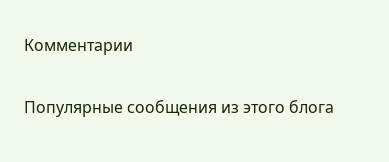Комментарии

Популярные сообщения из этого блога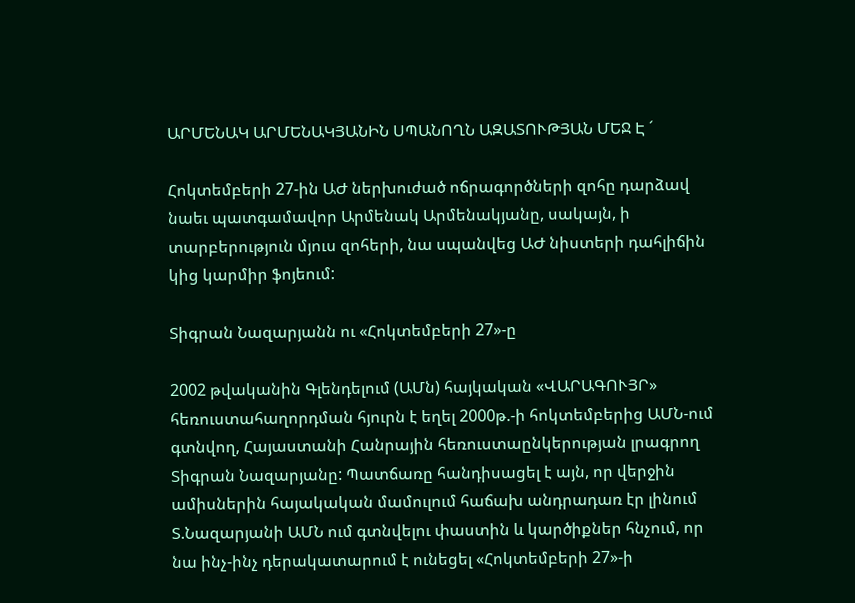ԱՐՄԵՆԱԿ ԱՐՄԵՆԱԿՅԱՆԻՆ ՍՊԱՆՈՂՆ ԱԶԱՏՈՒԹՅԱՆ ՄԵՋ Է ´

Հոկտեմբերի 27-ին ԱԺ ներխուժած ոճրագործների զոհը դարձավ նաեւ պատգամավոր Արմենակ Արմենակյանը, սակայն, ի տարբերություն մյուս զոհերի, նա սպանվեց ԱԺ նիստերի դահլիճին կից կարմիր ֆոյեում:

Տիգրան Նազարյանն ու «Հոկտեմբերի 27»-ը

2002 թվականին Գլենդելում (ԱՄն) հայկական «ՎԱՐԱԳՈՒՅՐ» հեռուստահաղորդման հյուրն է եղել 2000թ.-ի հոկտեմբերից ԱՄՆ-ում գտնվող, Հայաստանի Հանրային հեռուստաընկերության լրագրող Տիգրան Նազարյանը: Պատճառը հանդիսացել է այն, որ վերջին ամիսներին հայակական մամուլում հաճախ անդրադառ էր լինում Տ.Նազարյանի ԱՄՆ ում գտնվելու փաստին և կարծիքներ հնչում, որ նա ինչ-ինչ դերակատարում է ունեցել «Հոկտեմբերի 27»-ի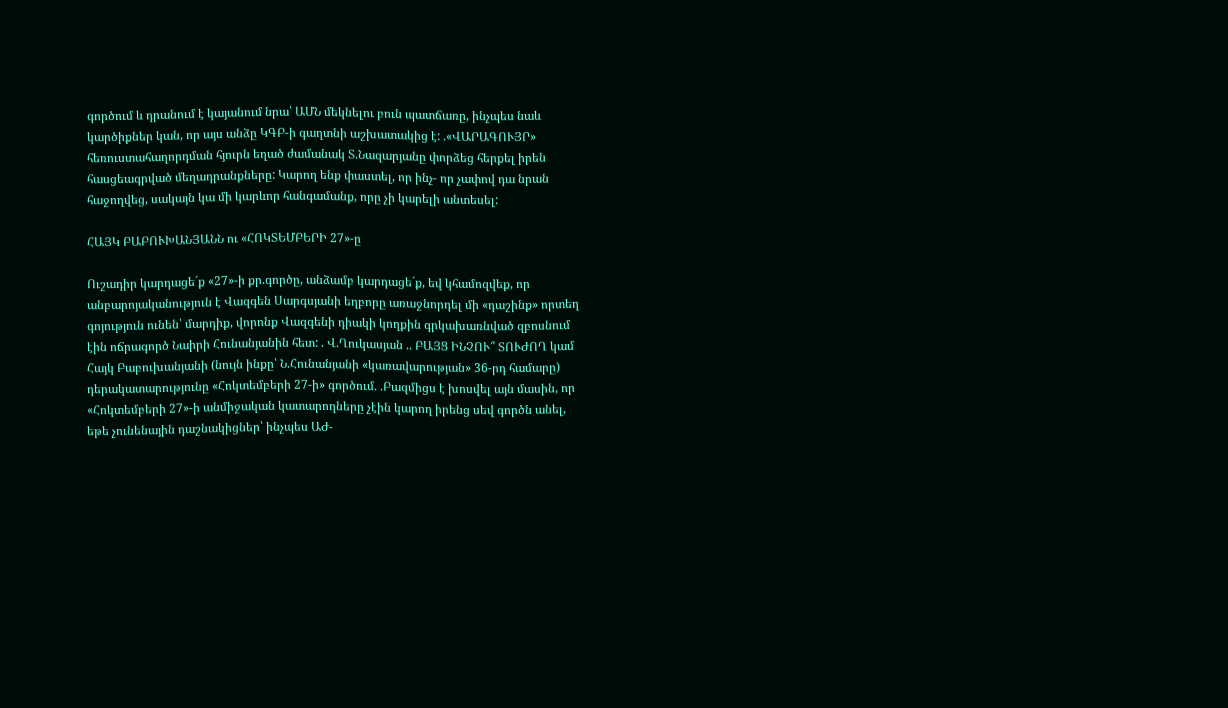գործում և դրանում է կայանում նրա՝ ԱՄՆ մեկնելու բուն պատճառը, ինչպես նաև կարծիքներ կան, որ այս անձը ԿԳԲ-ի գաղտնի աշխատակից է: .«ՎԱՐԱԳՈՒՅՐ» հեռուստահաղորդման հյուրն եղած ժամանակ Տ.Նազարյանը փորձեց հերքել իրեն հասցեագրված մեղադրանքները: Կարող ենք փաստել, որ ինչ- որ չափով դա նրան հաջողվեց, սակայն կա մի կարևոր հանգամանք, որը չի կարելի անտեսել:

ՀԱՅԿ ԲԱԲՈՒԽԱՆՅԱՆՆ ու «ՀՈԿՏԵՄԲԵՐԻ 27»-ը

Ուշադիր կարդացե´ք «27»-ի քր.գործը, անձամբ կարդացե´ք, եվ կհամոզվեք, որ անբարոյականություն է Վազգեն Սարգսյանի եղբորը առաջնորդել մի «դաշինք» որտեղ գոյություն ունեն՝ մարդիք, վորոնք Վազգենի դիակի կողքին գրկախառնված զբոսնում էին ոճրագործ Նաիրի Հունանյանին հետ: . Վ.Ղուկասյան .. ԲԱՅՑ ԻՆՉՈՒ՞ ՏՈՒԺՈՂ կամ Հայկ Բաբուխանյանի (նույն ինքը՝ Ն.Հունանյանի «կառավարության» 36-րդ համարը) դերակատարությունը «Հոկտեմբերի 27-ի» գործում. .Բազմիցս է խոսվել այն մասին, որ «Հոկտեմբերի 27»-ի անմիջական կատարողները չէին կարող իրենց սեվ գործն անել, եթե չունենային դաշնակիցներ՝ ինչպես ԱԺ-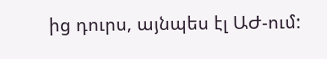ից դուրս, այնպես էլ ԱԺ-ում: